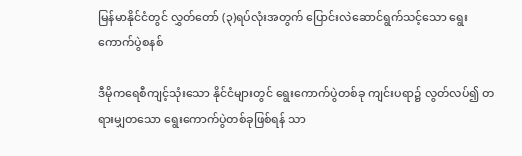မြန်မာနိုင်ငံတွင် လွှတ်တော် (၃)ရပ်လုံးအတွက် ပြောင်းလဲဆောင်ရွက်သင့်သော ရွေးကောက်ပွဲစနစ်

ဒီမိုကရေစီကျင့်သုံးသော နိုင်ငံများတွင် ရွေးကောက်ပွဲတစ်ခု ကျင်းပရာ၌ လွတ်လပ်၍ တရားမျှတသော ရွေးကောက်ပွဲတစ်ခုဖြစ်ရန် သာ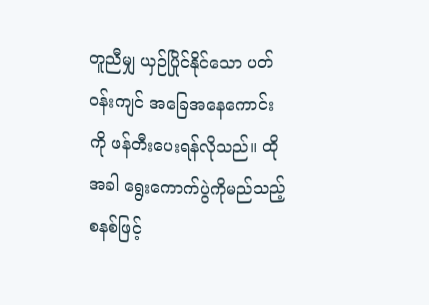တူညီမျှ ယှဉ်ပြိုင်နိုင်သော ပတ်ဝန်းကျင် အခြေအနေကောင်းကို ဖန်တီးပေးရန်လိုသည်။ ထိုအခါ ရွေးကောက်ပွဲကိုမည်သည့် စနစ်ဖြင့်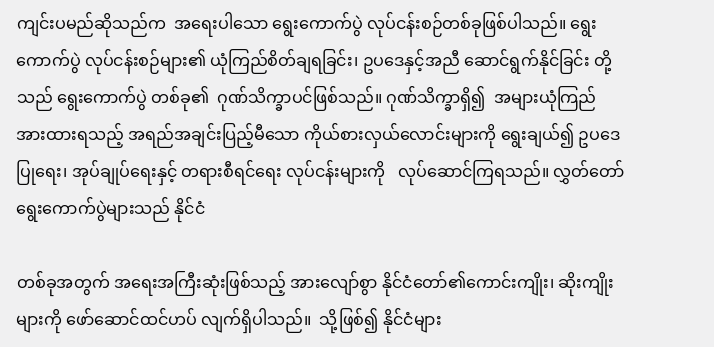ကျင်းပမည်ဆိုသည်က  အရေးပါသော ရွေးကောက်ပွဲ လုပ်ငန်းစဉ်တစ်ခုဖြစ်ပါသည်။ ရွေးကောက်ပွဲ လုပ်ငန်းစဉ်များ၏ ယုံကြည်စိတ်ချရခြင်း၊ ဥပဒေနှင့်အညီ ဆောင်ရွက်နိုင်ခြင်း တို့သည် ရွေးကောက်ပွဲ တစ်ခု၏  ဂုဏ်သိက္ခာပင်ဖြစ်သည်။ ဂုဏ်သိက္ခာရှိ၍  အများယုံကြည် အားထားရသည့် အရည်အချင်းပြည့်မီသော ကိုယ်စားလှယ်လောင်းများကို ရွေးချယ်၍ ဥပဒေပြုရေး၊ အုပ်ချုပ်ရေးနှင့် တရားစီရင်ရေး လုပ်ငန်းများကို   လုပ်ဆောင်ကြရသည်။ လွှတ်တော်ရွေးကောက်ပွဲများသည် နိုင်ငံ

တစ်ခုအတွက် အရေးအကြီးဆုံးဖြစ်သည့် အားလျော်စွာ နိုင်ငံတော်၏ကောင်းကျိုး၊ ဆိုးကျိုးများကို ဖော်ဆောင်ထင်ဟပ် လျက်ရှိပါသည်။  သို့ဖြစ်၍ နိုင်ငံများ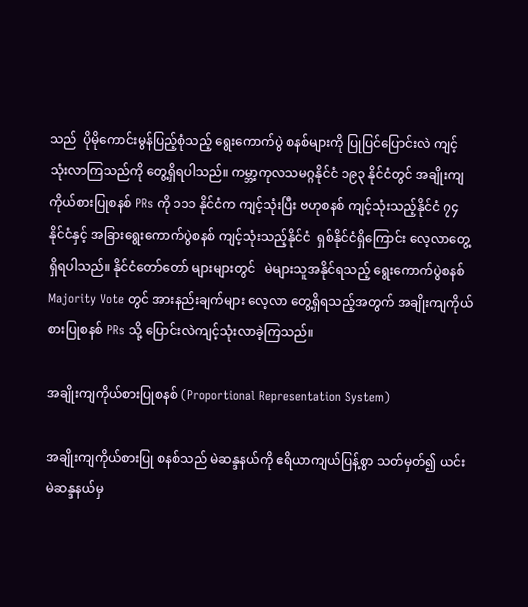သည်  ပိုမိုကောင်းမွန်ပြည့်စုံသည့် ရွေးကောက်ပွဲ စနစ်များကို ပြုပြင်ပြောင်းလဲ ကျင့်သုံးလာကြသည်ကို တွေ့ရှိရပါသည်။ ကမ္ဘာ့ကုလသမဂ္ဂနိုင်ငံ ၁၉၃ နိုင်ငံတွင် အချိုးကျကိုယ်စားပြုစနစ် PRs ကို ၁၁၁ နိုင်ငံက ကျင့်သုံးပြီး ဗဟုစနစ် ကျင့်သုံးသည့်နိုင်ငံ ၇၄ နိုင်ငံနှင့် အခြားရွေးကောက်ပွဲစနစ် ကျင့်သုံးသည့်နိုင်ငံ  ရှစ်နိုင်ငံရှိကြောင်း လေ့လာတွေ့ရှိရပါသည်။ နိုင်ငံတော်တော် များများတွင်   မဲများသူအနိုင်ရသည့် ရွေးကောက်ပွဲစနစ် Majority Vote တွင် အားနည်းချက်များ လေ့လာ တွေ့ရှိရသည့်အတွက် အချိုးကျကိုယ်စားပြုစနစ် PRs သို့ ပြောင်းလဲကျင့်သုံးလာခဲ့ကြသည်။

အချိုးကျကိုယ်စားပြုစနစ် (Proportional Representation System)

အချိုးကျကိုယ်စားပြု စနစ်သည် မဲဆန္ဒနယ်ကို ဧရိယာကျယ်ပြန့်စွာ သတ်မှတ်၍ ယင်းမဲဆန္ဒနယ်မှ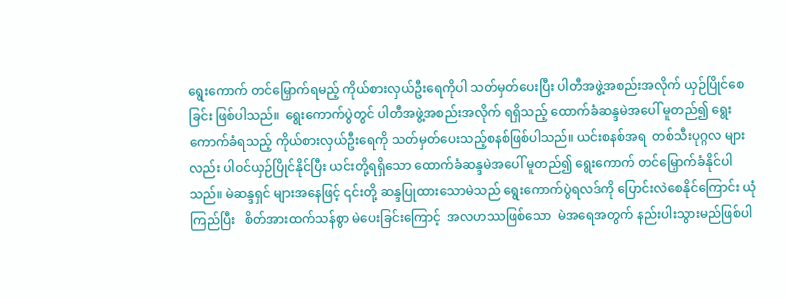ရွေးကောက် တင်မြှောက်ရမည့် ကိုယ်စားလှယ်ဦးရေကိုပါ သတ်မှတ်ပေးပြီး ပါတီအဖွဲ့အစည်းအလိုက် ယှဉ်ပြိုင်စေခြင်း ဖြစ်ပါသည်။  ရွေးကောက်ပွဲတွင် ပါတီအဖွဲ့အစည်းအလိုက် ရရှိသည့် ထောက်ခံဆန္ဒမဲအပေါ် မူတည်၍ ရွေးကောက်ခံရသည့် ကိုယ်စားလှယ်ဦးရေကို သတ်မှတ်ပေးသည့်စနစ်ဖြစ်ပါသည်။ ယင်းစနစ်အရ  တစ်သီးပုဂ္ဂလ များလည်း ပါဝင်ယှဉ်ပြိုင်နိုင်ပြီး ယင်းတို့ရရှိသော ထောက်ခံဆန္ဒမဲအပေါ် မူတည်၍ ရွေးကောက် တင်မြှောက်ခံနိုင်ပါသည်။ မဲဆန္ဒရှင် များအနေဖြင့် ၎င်းတို့ ဆန္ဒပြုထားသောမဲသည် ရွေးကောက်ပွဲရလဒ်ကို ပြောင်းလဲစေနိုင်ကြောင်း ယုံကြည်ပြီး   စိတ်အားထက်သန်စွာ မဲပေးခြင်းကြောင့်  အလဟဿဖြစ်သော  မဲအရေအတွက် နည်းပါးသွားမည်ဖြစ်ပါ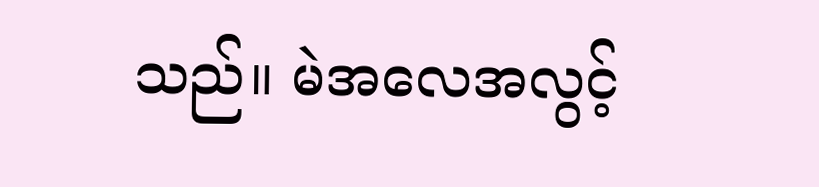သည်။ မဲအလေအလွင့်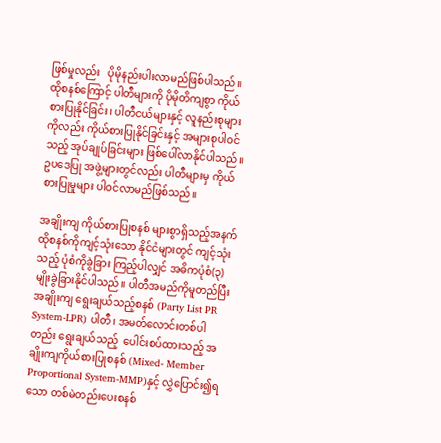ဖြစ်မှုလည်း   ပိုမိုနည်းပါးလာမည်ဖြစ်ပါသည်။ ထိုစနစ်ကြောင့် ပါတီများကို ပိုမိုတိကျစွာ ကိုယ်စားပြုနိုင်ခြင်း၊ ပါတီငယ်များနှင့် လူနည်းစုများကိုလည်း ကိုယ်စားပြုနိုင်ခြင်းနှင့် အများစုပါဝင်သည့် အုပ်ချုပ်ခြင်းများ ဖြစ်ပေါ်လာနိုင်ပါသည်။ ဥပဒေပြု အဖွဲ့များတွင်လည်း ပါတီများမှ ကိုယ်စားပြုမှုများ ပါဝင်လာမည်ဖြစ်သည်။

အချိုးကျ ကိုယ်စားပြုစနစ် များစွာရှိသည့်အနက် ထိုစနစ်ကိုကျင့်သုံးသော နိုင်ငံများတွင် ကျင့်သုံးသည့် ပုံစံကိုခွဲခြား ကြည့်ပါလျှင် အဓိကပုံစံ(၃)မျိုးခွဲခြားနိုင်ပါသည်။ ပါတီအမည်ကိုမူတည်ပြီး အချိုးကျ ရွေးချယ်သည့်စနစ် (Party List PR System-LPR) ပါတီ၊ အမတ်လောင်းတစ်ပါတည်း ရွေးချယ်သည့်  ပေါင်းစပ်ထားသည့် အချိုးကျကိုယ်စားပြုစနစ် (Mixed- Member Proportional System-MMP)နှင့် လွှဲပြောင်း၍ရသော တစ်မဲတည်းပေးစနစ်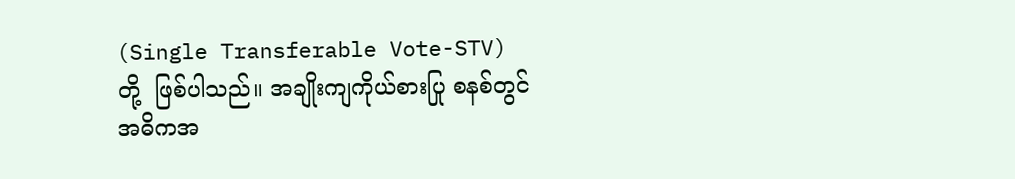(Single Transferable Vote-STV)  တို့  ဖြစ်ပါသည်။ အချိုးကျကိုယ်စားပြု စနစ်တွင် အဓိကအ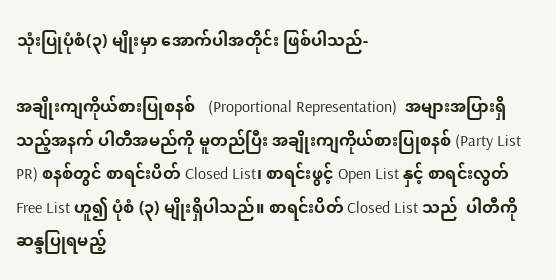သုံးပြုပုံစံ(၃) မျိုးမှာ အောက်ပါအတိုင်း ဖြစ်ပါသည်-

အချိုးကျကိုယ်စားပြုစနစ်   (Proportional Representation)  အများအပြားရှိသည့်အနက် ပါတီအမည်ကို မူတည်ပြီး အချိုးကျကိုယ်စားပြုစနစ် (Party List PR) စနစ်တွင် စာရင်းပိတ် Closed List၊ စာရင်းဖွင့် Open List နှင့် စာရင်းလွတ် Free List ဟူ၍ ပုံစံ (၃) မျိုးရှိပါသည်။ စာရင်းပိတ် Closed List သည်  ပါတီကို ဆန္ဒပြုရမည့်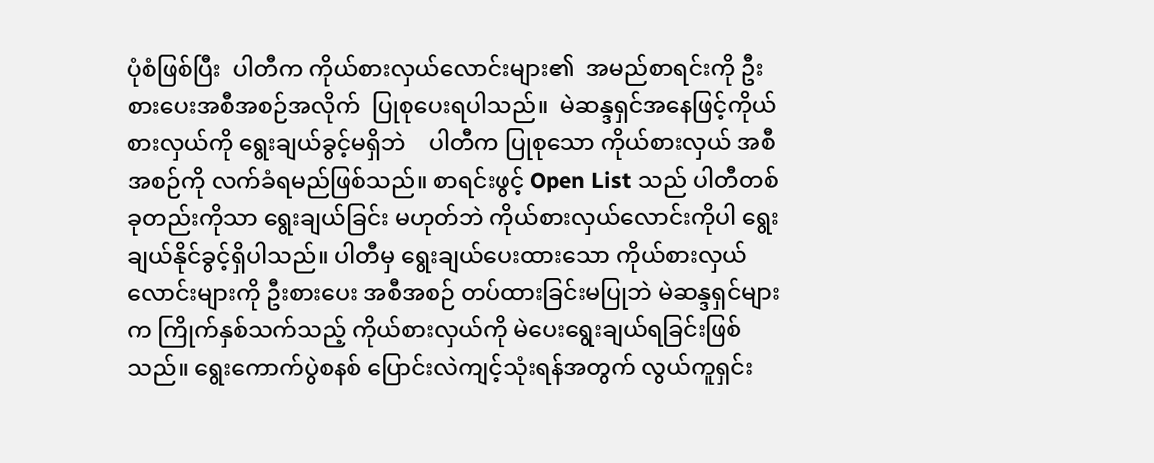ပုံစံဖြစ်ပြီး  ပါတီက ကိုယ်စားလှယ်လောင်းများ၏  အမည်စာရင်းကို ဦးစားပေးအစီအစဉ်အလိုက်  ပြုစုပေးရပါသည်။  မဲဆန္ဒရှင်အနေဖြင့်ကိုယ်စားလှယ်ကို ရွေးချယ်ခွင့်မရှိဘဲ    ပါတီက ပြုစုသော ကိုယ်စားလှယ် အစီအစဉ်ကို လက်ခံရမည်ဖြစ်သည်။ စာရင်းဖွင့် Open List သည် ပါတီတစ်ခုတည်းကိုသာ ရွေးချယ်ခြင်း မဟုတ်ဘဲ ကိုယ်စားလှယ်လောင်းကိုပါ ရွေးချယ်နိုင်ခွင့်ရှိပါသည်။ ပါတီမှ ရွေးချယ်ပေးထားသော ကိုယ်စားလှယ်လောင်းများကို ဦးစားပေး အစီအစဉ် တပ်ထားခြင်းမပြုဘဲ မဲဆန္ဒရှင်များက ကြိုက်နှစ်သက်သည့် ကိုယ်စားလှယ်ကို မဲပေးရွေးချယ်ရခြင်းဖြစ်သည်။ ရွေးကောက်ပွဲစနစ် ပြောင်းလဲကျင့်သုံးရန်အတွက် လွယ်ကူရှင်း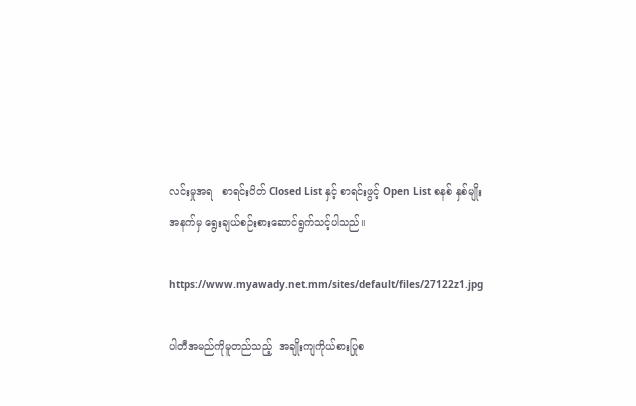လင်းမှုအရ   စာရင်းပိတ် Closed List နှင့် စာရင်းဖွင့် Open List စနစ် နှစ်မျိုးအနက်မှ ရွေးချယ်စဉ်းစားဆောင်ရွက်သင့်ပါသည်။

https://www.myawady.net.mm/sites/default/files/27122z1.jpg

ပါတီအမည်ကိုမူတည်သည့်  အချိုးကျကိုယ်စားပြုစ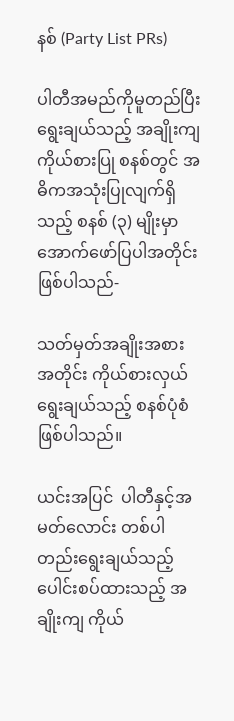နစ် (Party List PRs)

ပါတီအမည်ကိုမူတည်ပြီး ရွေးချယ်သည့် အချိုးကျကိုယ်စားပြု စနစ်တွင် အဓိကအသုံးပြုလျက်ရှိသည့် စနစ် (၃) မျိုးမှာ အောက်ဖော်ပြပါအတိုင်း ဖြစ်ပါသည်-

သတ်မှတ်အချိုးအစားအတိုင်း ကိုယ်စားလှယ်ရွေးချယ်သည့် စနစ်ပုံစံ ဖြစ်ပါသည်။

ယင်းအပြင်  ပါတီနှင့်အမတ်လောင်း တစ်ပါတည်းရွေးချယ်သည့် ပေါင်းစပ်ထားသည့် အချိုးကျ ကိုယ်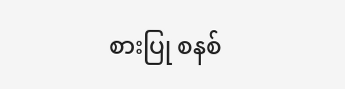စားပြု စနစ်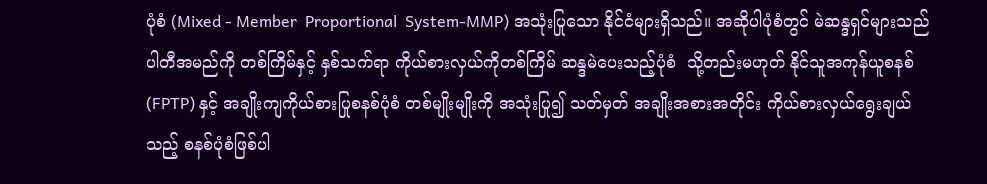ပုံစံ (Mixed - Member  Proportional  System-MMP) အသုံးပြုသော နိုင်ငံများရှိသည်။ အဆိုပါပုံစံတွင် မဲဆန္ဒရှင်များသည်  ပါတီအမည်ကို တစ်ကြိမ်နှင့် နှစ်သက်ရာ ကိုယ်စားလှယ်ကိုတစ်ကြိမ် ဆန္ဒမဲပေးသည့်ပုံစံ  သို့တည်းမဟုတ် နိုင်သူအကုန်ယူစနစ်  (FPTP) နှင့် အချိုးကျကိုယ်စားပြုစနစ်ပုံစံ တစ်မျိုးမျိုးကို အသုံးပြု၍ သတ်မှတ် အချိုးအစားအတိုင်း ကိုယ်စားလှယ်ရွေးချယ်သည့် စနစ်ပုံစံဖြစ်ပါ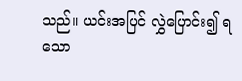သည်။ ယင်းအပြင် လွှဲပြောင်း၍ ရသော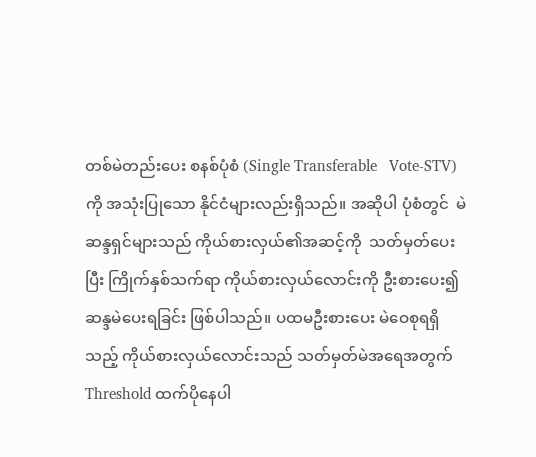တစ်မဲတည်းပေး စနစ်ပုံစံ (Single Transferable   Vote-STV)  ကို အသုံးပြုသော နိုင်ငံများလည်းရှိသည်။ အဆိုပါ ပုံစံတွင်  မဲဆန္ဒရှင်များသည် ကိုယ်စားလှယ်၏အဆင့်ကို  သတ်မှတ်ပေးပြီး ကြိုက်နှစ်သက်ရာ ကိုယ်စားလှယ်လောင်းကို ဦးစားပေး၍ ဆန္ဒမဲပေးရခြင်း ဖြစ်ပါသည်။ ပထမဦးစားပေး မဲဝေစုရရှိသည့် ကိုယ်စားလှယ်လောင်းသည် သတ်မှတ်မဲအရေအတွက် Threshold ထက်ပိုနေပါ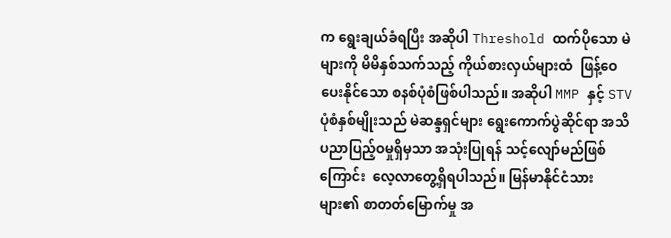က ရွေးချယ်ခံရပြီး အဆိုပါ Threshold ထက်ပိုသော မဲများကို မိမိနှစ်သက်သည့် ကိုယ်စားလှယ်များထံ  ဖြန့်ဝေပေးနိုင်သော စနစ်ပုံစံဖြစ်ပါသည်။ အဆိုပါ MMP နှင့် STV ပုံစံနှစ်မျိုးသည် မဲဆန္ဒရှင်များ ရွေးကောက်ပွဲဆိုင်ရာ အသိပညာပြည့်ဝမှုရှိမှသာ အသုံးပြုရန် သင့်လျော်မည်ဖြစ်ကြောင်း  လေ့လာတွေ့ရှိရပါသည်။ မြန်မာနိုင်ငံသား များ၏ စာတတ်မြောက်မှု အ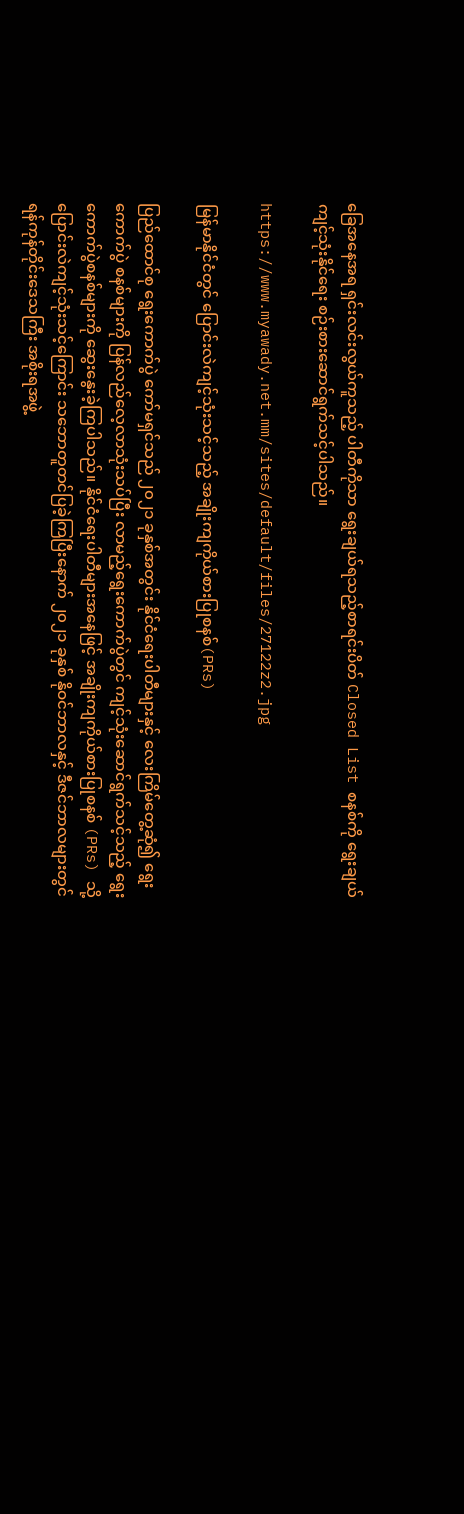ခြေအနေအရ ရှင်းလင်းလွယ်ကူသည့် ပါတီကိုသာ ရွေးချယ်ရသည့်စာရင်းပိတ် Closed List စနစ်ကို ရွေးချယ်ကျင့်သုံးနိုင်ရေး စဉ်းစားဆောင်ရွက်သင့်ပါသည်။

https://www.myawady.net.mm/sites/default/files/27122z2.jpg

မြန်မာနိုင်ငံတွင် ပြောင်းလဲကျင့်သုံးသင့်သည့် အချိုးကျကိုယ်စားပြုစနစ်(PRs)

ပြည်ထောင်စု ရွေးကောက်ပွဲ ကော်မရှင်သည် ၂၀၂၁ ခုနှစ်အတွင်း နိုင်ငံရေးပါတီများနှင့် လေးကြိမ်တွေ့ဆုံ၍ ရွေးကောက်ပွဲ စနစ်များကို ပြန်လည်လေ့လာသုံးသပ်ပြီး လာမည့်ရွေးကောက်ပွဲတွင် ကျင့်သုံးဆောင်ရွက်သင့်သည့် ရွေးကောက်ပွဲစနစ်များကို ဆွေးနွေးခဲ့ကြပါသည်။ နိုင်ငံရေးပါတီများအနေဖြင့် အချိုးကျကိုယ်စားပြုစနစ် (PRs) သို့ ပြောင်းလဲကျင့်သုံးသင့်ကြောင်း သဘောတူတင်ပြခဲ့ကြပြီးနောက် ၂၀၂၁ ခုနှစ် နိုဝင်ဘာလနှင့် ဒီဇင်ဘာလများတွင် ရန်ကုန်တိုင်းဒေသကြီး အစိုးရအဖွဲ့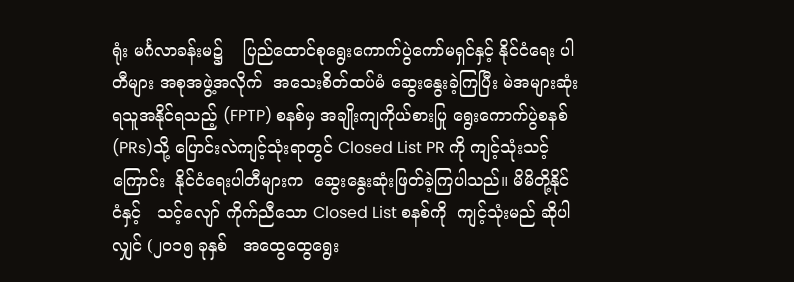ရုံး မင်္ဂလာခန်းမ၌    ပြည်ထောင်စုရွေးကောက်ပွဲကော်မရှင်နှင့် နိုင်ငံရေး ပါတီများ အစုအဖွဲ့အလိုက်  အသေးစိတ်ထပ်မံ ဆွေးနွေးခဲ့ကြပြီး မဲအများဆုံး ရသူအနိုင်ရသည့် (FPTP) စနစ်မှ အချိုးကျကိုယ်စားပြု ရွေးကောက်ပွဲစနစ်(PRs)သို့ ပြောင်းလဲကျင့်သုံးရာတွင် Closed List PR ကို ကျင့်သုံးသင့်ကြောင်း  နိုင်ငံရေးပါတီများက  ဆွေးနွေးဆုံးဖြတ်ခဲ့ကြပါသည်။ မိမိတို့နိုင်ငံနှင့်   သင့်လျော် ကိုက်ညီသော Closed List စနစ်ကို  ကျင့်သုံးမည် ဆိုပါလျှင် (၂၀၁၅ ခုနှစ်   အထွေထွေရွေး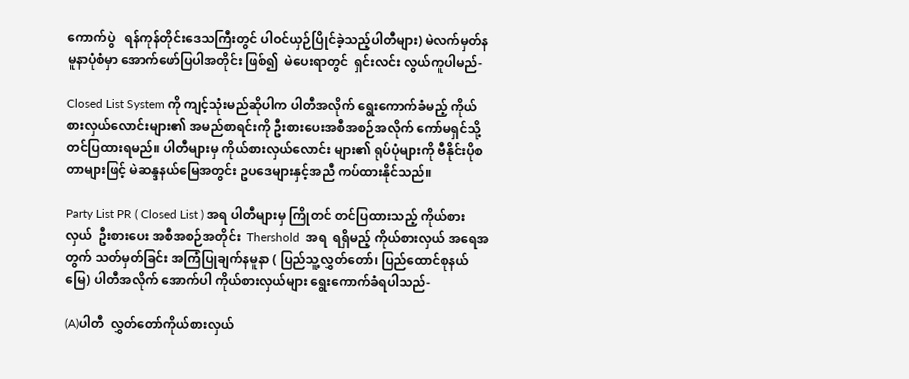ကောက်ပွဲ   ရန်ကုန်တိုင်းဒေသကြီးတွင် ပါဝင်ယှဉ်ပြိုင်ခဲ့သည့်ပါတီများ) မဲလက်မှတ်နမူနာပုံစံမှာ အောက်ဖော်ပြပါအတိုင်း ဖြစ်၍  မဲပေးရာတွင်  ရှင်းလင်း လွယ်ကူပါမည်-

Closed List System ကို ကျင့်သုံးမည်ဆိုပါက ပါတီအလိုက် ရွေးကောက်ခံမည့် ကိုယ်စားလှယ်လောင်းများ၏ အမည်စာရင်းကို ဦးစားပေးအစီအစဉ်အလိုက် ကော်မရှင်သို့ တင်ပြထားရမည်။ ပါတီများမှ ကိုယ်စားလှယ်လောင်း များ၏ ရုပ်ပုံများကို ဗီနိုင်းပိုစတာများဖြင့် မဲဆန္ဒနယ်မြေအတွင်း ဥပဒေများနှင့်အညီ ကပ်ထားနိုင်သည်။

Party List PR ( Closed List ) အရ ပါတီများမှ ကြိုတင် တင်ပြထားသည့် ကိုယ်စားလှယ်  ဦးစားပေး အစီအစဉ်အတိုင်း  Thershold  အရ  ရရှိမည့် ကိုယ်စားလှယ် အရေအတွက် သတ်မှတ်ခြင်း အကြံပြုချက်နမူနာ ( ပြည်သူ့လွှတ်တော်၊ ပြည်ထောင်စုနယ်မြေ) ပါတီအလိုက် အောက်ပါ ကိုယ်စားလှယ်များ ရွေးကောက်ခံရပါသည်-

(A)ပါတီ  လွှတ်တော်ကိုယ်စားလှယ်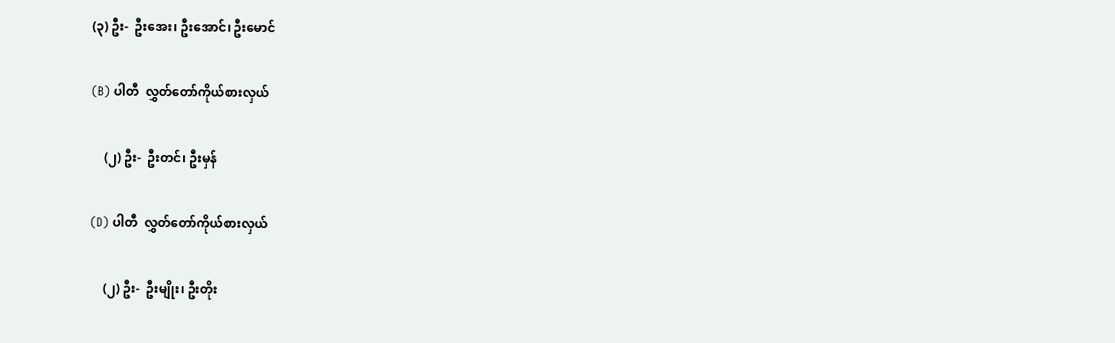(၃) ဦး-  ဦးအေး၊ ဦးအောင်၊ ဦးမောင်

(B) ပါတီ  လွှတ်တော်ကိုယ်စားလှယ်

    (၂) ဦး-  ဦးတင်၊ ဦးမှန်

(D) ပါတီ  လွှတ်တော်ကိုယ်စားလှယ်

    (၂) ဦး-  ဦးမျိုး၊ ဦးတိုး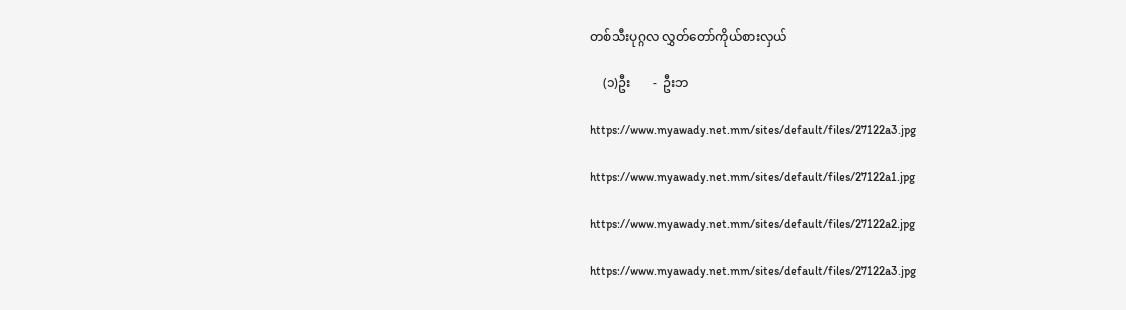တစ်သီးပုဂ္ဂလ လွှတ်တော်ကိုယ်စားလှယ်

    (၁)ဦး       -  ဦးဘ

https://www.myawady.net.mm/sites/default/files/27122a3.jpg

https://www.myawady.net.mm/sites/default/files/27122a1.jpg

https://www.myawady.net.mm/sites/default/files/27122a2.jpg

https://www.myawady.net.mm/sites/default/files/27122a3.jpg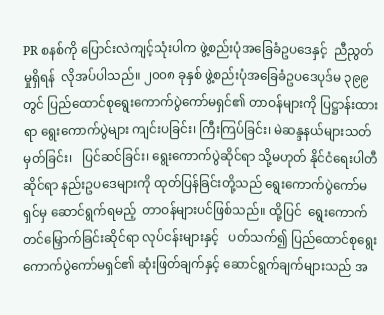PR စနစ်ကို ပြောင်းလဲကျင့်သုံးပါက ဖွဲ့စည်းပုံအခြေခံဥပဒေနှင့်  ညီညွတ်မှုရှိရန်  လိုအပ်ပါသည်။ ၂၀၀၈ ခုနှစ် ဖွဲ့စည်းပုံအခြေခံဥပဒေပုဒ်မ ၃၉၉ တွင် ပြည်ထောင်စုရွေးကောက်ပွဲကော်မရှင်၏ တာဝန်များကို ပြဋ္ဌာန်းထားရာ ရွေးကောက်ပွဲများ ကျင်းပခြင်း၊ ကြီးကြပ်ခြင်း၊ မဲဆန္ဒနယ်များသတ်မှတ်ခြင်း၊   ပြင်ဆင်ခြင်း၊ ရွေးကောက်ပွဲဆိုင်ရာ သို့မဟုတ် နိုင်ငံရေးပါတီဆိုင်ရာ နည်းဥပဒေများကို ထုတ်ပြန်ခြင်းတို့သည် ရွေးကောက်ပွဲကော်မရှင်မှ ဆောင်ရွက်ရမည့်  တာဝန်များပင်ဖြစ်သည်။ ထို့ပြင်  ရွေးကောက်တင်မြှောက်ခြင်းဆိုင်ရာ လုပ်ငန်းများနှင့်   ပတ်သက်၍ ပြည်ထောင်စုရွေးကောက်ပွဲကော်မရှင်၏ ဆုံးဖြတ်ချက်နှင့် ဆောင်ရွက်ချက်များသည် အ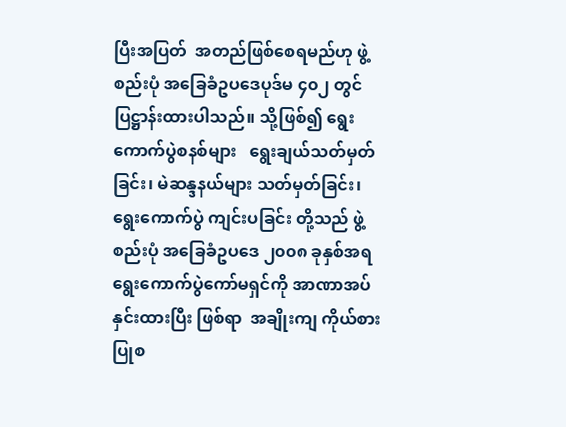ပြီးအပြတ်  အတည်ဖြစ်စေရမည်ဟု ဖွဲ့စည်းပုံ အခြေခံဥပဒေပုဒ်မ ၄၀၂ တွင် ပြဋ္ဌာန်းထားပါသည်။ သို့ဖြစ်၍ ရွေးကောက်ပွဲစနစ်များ   ရွေးချယ်သတ်မှတ်ခြင်း၊ မဲဆန္ဒနယ်များ သတ်မှတ်ခြင်း၊ ရွေးကောက်ပွဲ ကျင်းပခြင်း တို့သည် ဖွဲ့စည်းပုံ အခြေခံဥပဒေ ၂၀၀၈ ခုနှစ်အရ ရွေးကောက်ပွဲကော်မရှင်ကို အာဏာအပ်နှင်းထားပြီး ဖြစ်ရာ  အချိုးကျ ကိုယ်စားပြုစ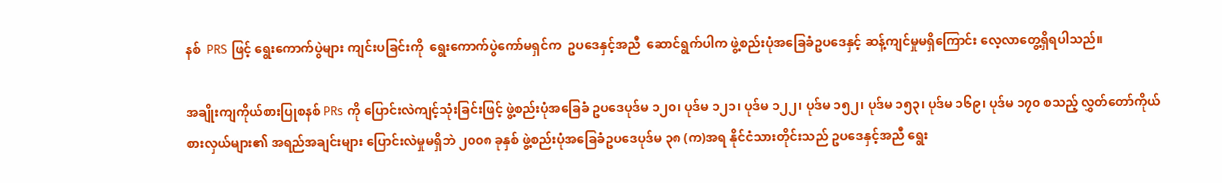နစ်  PRS ဖြင့် ရွေးကောက်ပွဲများ ကျင်းပခြင်းကို  ရွေးကောက်ပွဲကော်မရှင်က  ဥပဒေနှင့်အညီ  ဆောင်ရွက်ပါက ဖွဲ့စည်းပုံအခြေခံဥပဒေနှင့် ဆန့်ကျင်မှုမရှိကြောင်း လေ့လာတွေ့ရှိရပါသည်။

အချိုးကျကိုယ်စားပြုစနစ် PRs ကို ပြောင်းလဲကျင့်သုံးခြင်းဖြင့် ဖွဲ့စည်းပုံအခြေခံ ဥပဒေပုဒ်မ ၁၂၀၊ ပုဒ်မ ၁၂၁၊ ပုဒ်မ ၁၂၂၊ ပုဒ်မ ၁၅၂၊ ပုဒ်မ ၁၅၃၊ ပုဒ်မ ၁၆၉၊ ပုဒ်မ ၁၇၀ စသည့် လွှတ်တော်ကိုယ်စားလှယ်များ၏ အရည်အချင်းများ ပြောင်းလဲမှုမရှိဘဲ ၂၀၀၈ ခုနှစ် ဖွဲ့စည်းပုံအခြေခံဥပဒေပုဒ်မ ၃၈ (က)အရ နိုင်ငံသားတိုင်းသည် ဥပဒေနှင့်အညီ ရွေး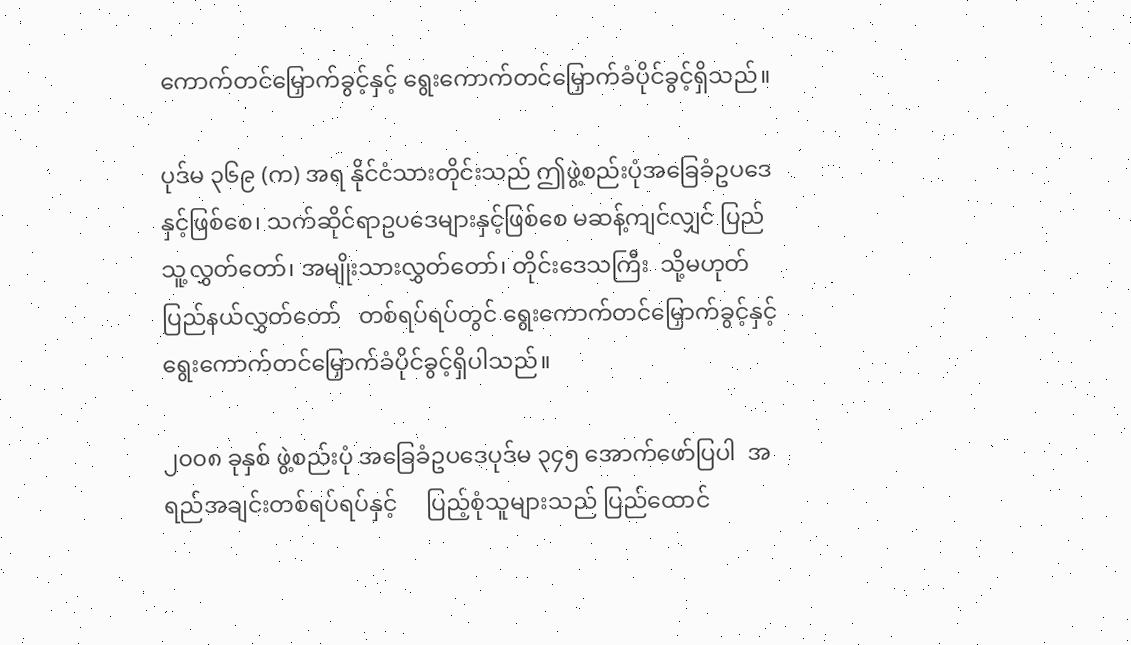ကောက်တင်မြှောက်ခွင့်နှင့် ရွေးကောက်တင်မြှောက်ခံပိုင်ခွင့်ရှိသည်။

ပုဒ်မ ၃၆၉ (က) အရ နိုင်ငံသားတိုင်းသည် ဤဖွဲ့စည်းပုံအခြေခံဥပဒေနှင့်ဖြစ်စေ၊ သက်ဆိုင်ရာဥပဒေများနှင့်ဖြစ်စေ မဆန့်ကျင်လျှင် ပြည်သူ့လွှတ်တော်၊ အမျိုးသားလွှတ်တော်၊ တိုင်းဒေသကြီး  သို့မဟုတ် ပြည်နယ်လွှတ်တော်   တစ်ရပ်ရပ်တွင် ရွေးကောက်တင်မြှောက်ခွင့်နှင့် ရွေးကောက်တင်မြှောက်ခံပိုင်ခွင့်ရှိပါသည်။

၂၀၀၈ ခုနှစ် ဖွဲ့စည်းပုံ အခြေခံဥပဒေပုဒ်မ ၃၄၅ အောက်ဖော်ပြပါ  အရည်အချင်းတစ်ရပ်ရပ်နှင့်     ပြည့်စုံသူများသည် ပြည်ထောင်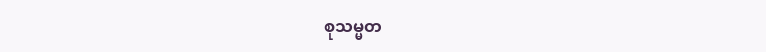စုသမ္မတ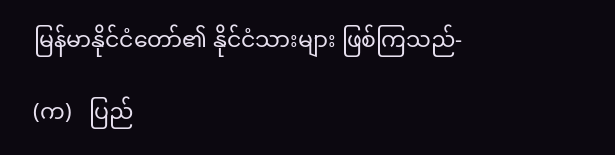မြန်မာနိုင်ငံတော်၏ နိုင်ငံသားများ ဖြစ်ကြသည်-

(က)   ပြည်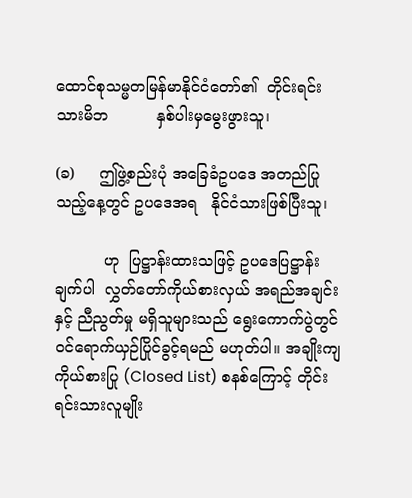ထောင်စုသမ္မတမြန်မာနိုင်ငံတော်၏  တိုင်းရင်းသားမိဘ          နှစ်ပါးမှမွေးဖွားသူ၊

(ခ)     ဤဖွဲ့စည်းပုံ အခြေခံဥပဒေ အတည်ပြုသည့်နေ့တွင် ဥပဒေအရ   နိုင်ငံသားဖြစ်ပြီးသူ၊

          ဟု  ပြဋ္ဌာန်းထားသဖြင့် ဥပဒေပြဋ္ဌာန်းချက်ပါ  လွှတ်တော်ကိုယ်စားလှယ် အရည်အချင်းနှင့် ညီညွတ်မှု မရှိသူများသည် ရွေးကောက်ပွဲတွင် ဝင်ရောက်ယှဉ်ပြိုင်ခွင့်ရမည် မဟုတ်ပါ။ အချိုးကျကိုယ်စားပြု (Closed List) စနစ်ကြောင့် တိုင်းရင်းသားလူမျိုး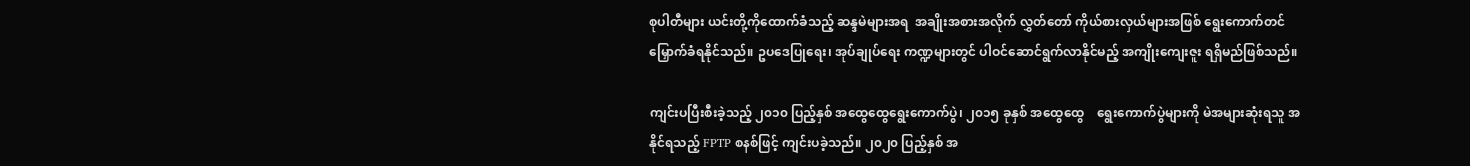စုပါတီများ ယင်းတို့ကိုထောက်ခံသည့် ဆန္ဒမဲများအရ  အချိုးအစားအလိုက် လွှတ်တော် ကိုယ်စားလှယ်များအဖြစ် ရွေးကောက်တင်မြှောက်ခံရနိုင်သည်။ ဥပဒေပြုရေး၊ အုပ်ချုပ်ရေး ကဏ္ဍများတွင် ပါဝင်ဆောင်ရွက်လာနိုင်မည့် အကျိုးကျေးဇူး ရရှိမည်ဖြစ်သည်။

ကျင်းပပြီးစီးခဲ့သည့် ၂၀၁၀ ပြည့်နှစ် အထွေထွေရွေးကောက်ပွဲ၊ ၂၀၁၅ ခုနှစ် အထွေထွေ    ရွေးကောက်ပွဲများကို မဲအများဆုံးရသူ အနိုင်ရသည့် FPTP စနစ်ဖြင့် ကျင်းပခဲ့သည်။ ၂၀၂၀ ပြည့်နှစ် အ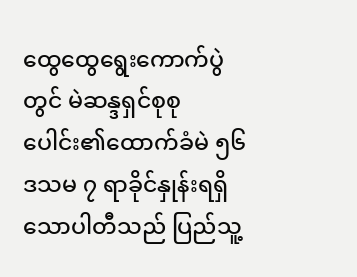ထွေထွေရွေးကောက်ပွဲတွင် မဲဆန္ဒရှင်စုစုပေါင်း၏ထောက်ခံမဲ ၅၆ ဒသမ ၇ ရာခိုင်နှုန်းရရှိသောပါတီသည် ပြည်သူ့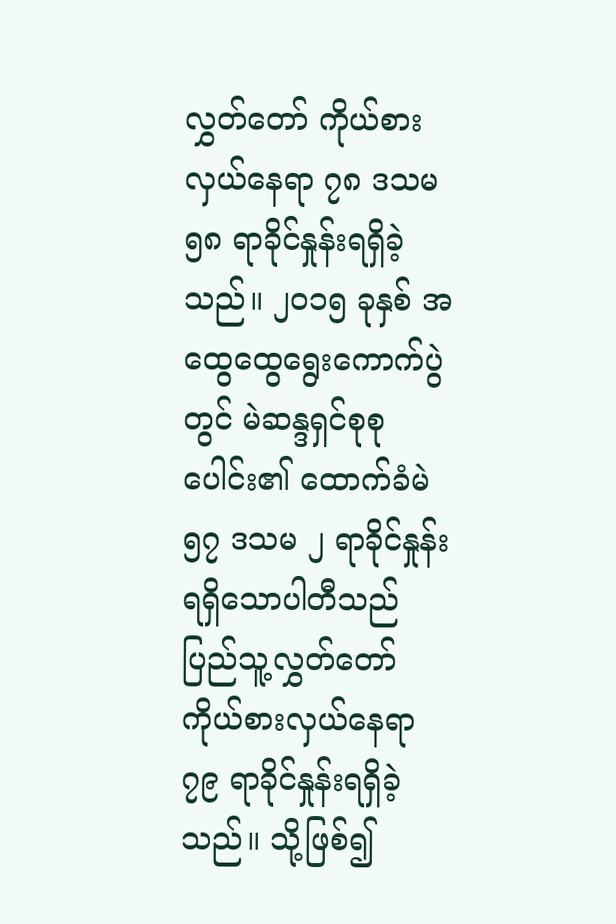လွှတ်တော် ကိုယ်စားလှယ်နေရာ ၇၈ ဒသမ ၅၈ ရာခိုင်နှုန်းရရှိခဲ့သည်။ ၂၀၁၅ ခုနှစ် အထွေထွေရွေးကောက်ပွဲတွင် မဲဆန္ဒရှင်စုစုပေါင်း၏ ထောက်ခံမဲ ၅၇ ဒသမ ၂ ရာခိုင်နှုန်း ရရှိသောပါတီသည် ပြည်သူ့လွှတ်တော် ကိုယ်စားလှယ်နေရာ ၇၉ ရာခိုင်နှုန်းရရှိခဲ့သည်။ သို့ဖြစ်၍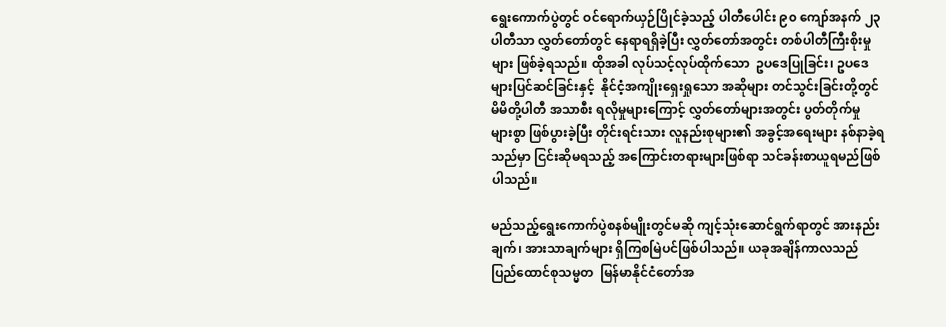ရွေးကောက်ပွဲတွင် ဝင်ရောက်ယှဉ်ပြိုင်ခဲ့သည့် ပါတီပေါင်း ၉၀ ကျော်အနက် ၂၃ ပါတီသာ လွှတ်တော်တွင် နေရာရရှိခဲ့ပြီး လွှတ်တော်အတွင်း တစ်ပါတီကြီးစိုးမှုများ ဖြစ်ခဲ့ရသည်။ ထိုအခါ လုပ်သင့်လုပ်ထိုက်သော  ဥပဒေပြုခြင်း၊ ဥပဒေများပြင်ဆင်ခြင်းနှင့်  နိုင်ငံ့အကျိုးရှေးရှုသော အဆိုများ တင်သွင်းခြင်းတို့တွင် မိမိတို့ပါတီ အသာစီး ရလိုမှုများကြောင့် လွှတ်တော်များအတွင်း ပွတ်တိုက်မှု များစွာ ဖြစ်ပွားခဲ့ပြီး တိုင်းရင်းသား လူနည်းစုများ၏ အခွင့်အရေးများ နစ်နာခဲ့ရသည်မှာ ငြင်းဆိုမရသည့် အကြောင်းတရားများဖြစ်ရာ သင်ခန်းစာယူရမည်ဖြစ်ပါသည်။

မည်သည့်ရွေးကောက်ပွဲစနစ်မျိုးတွင်မဆို ကျင့်သုံးဆောင်ရွက်ရာတွင် အားနည်းချက်၊ အားသာချက်များ ရှိကြစမြဲပင်ဖြစ်ပါသည်။ ယခုအချိန်ကာလသည် ပြည်ထောင်စုသမ္မတ  မြန်မာနိုင်ငံတော်အ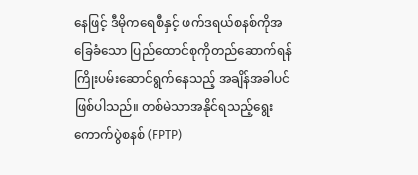နေဖြင့် ဒီမိုကရေစီနှင့် ဖက်ဒရယ်စနစ်ကိုအခြေခံသော ပြည်ထောင်စုကိုတည်ဆောက်ရန် ကြိုးပမ်းဆောင်ရွက်နေသည့် အချိန်အခါပင် ဖြစ်ပါသည်။ တစ်မဲသာအနိုင်ရသည့်ရွေးကောက်ပွဲစနစ် (FPTP)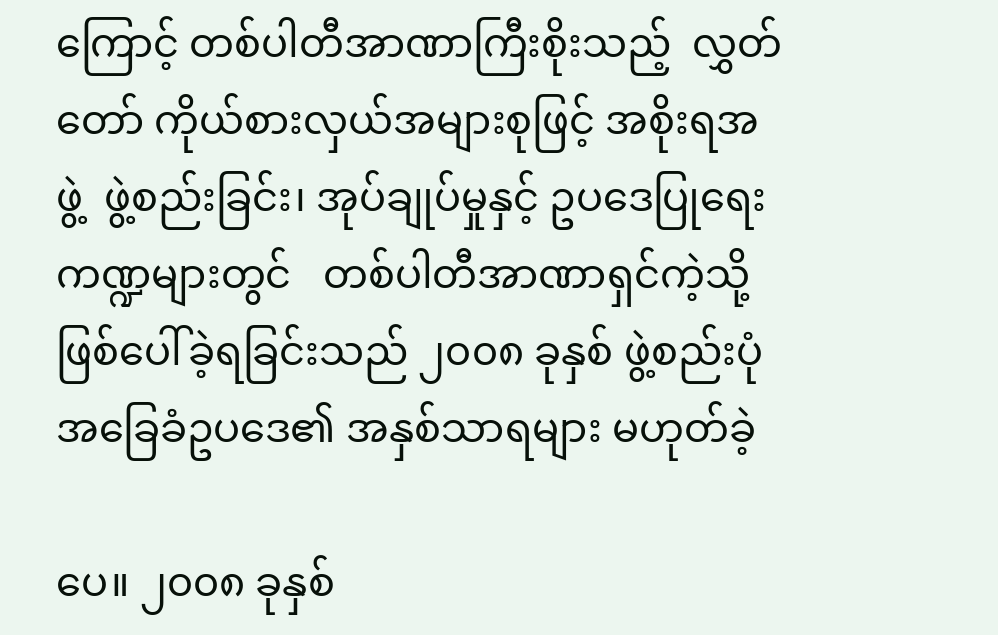ကြောင့် တစ်ပါတီအာဏာကြီးစိုးသည့်  လွှတ်တော် ကိုယ်စားလှယ်အများစုဖြင့် အစိုးရအဖွဲ့  ဖွဲ့စည်းခြင်း၊ အုပ်ချုပ်မှုနှင့် ဥပဒေပြုရေးကဏ္ဍများတွင်   တစ်ပါတီအာဏာရှင်ကဲ့သို့ ဖြစ်ပေါ်ခဲ့ရခြင်းသည် ၂၀၀၈ ခုနှစ် ဖွဲ့စည်းပုံ အခြေခံဥပဒေ၏ အနှစ်သာရများ မဟုတ်ခဲ့

ပေ။ ၂၀၀၈ ခုနှစ်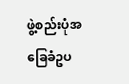ဖွဲ့စည်းပုံအခြေခံဥပ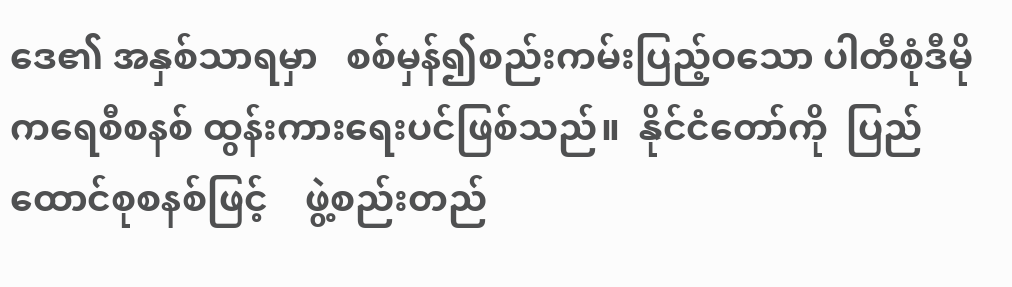ဒေ၏ အနှစ်သာရမှာ   စစ်မှန်၍စည်းကမ်းပြည့်ဝသော ပါတီစုံဒီမိုကရေစီစနစ် ထွန်းကားရေးပင်ဖြစ်သည်။  နိုင်ငံတော်ကို  ပြည်ထောင်စုစနစ်ဖြင့်    ဖွဲ့စည်းတည်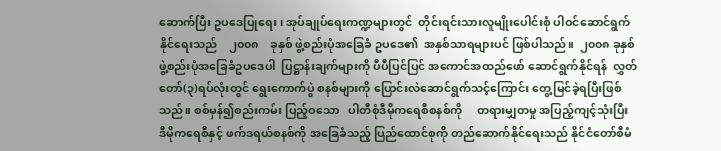ဆောက်ပြီး ဥပဒေပြုရေး၊ အုပ်ချုပ်ရေးကဏ္ဍများတွင်  တိုင်းရင်းသားလူမျိုးပေါင်းစုံ ပါဝင်ဆောင်ရွက်နိုင်ရေးသည်    ၂၀၀၈    ခုနှစ် ဖွဲ့စည်းပုံအခြေခံ ဥပဒေ၏  အနှစ်သာရများပင် ဖြစ်ပါသည်။  ၂၀၀၈ ခုနှစ်    ဖွဲ့စည်းပုံအခြေခံဥပဒေပါ  ပြဋ္ဌာန်းချက်များကို ပီပီပြင်ပြင် အကောင်အထည်ဖော် ဆောင်ရွက်နိုင်ရန်  လွှတ်တော်(၃)ရပ်လုံးတွင် ရွေးကောက်ပွဲ စနစ်များကို ပြောင်းလဲဆောင်ရွက်သင့်ကြောင်း တွေ့မြင်ခဲ့ရပြီးဖြစ်သည်။ စစ်မှန်၍စည်းကမ်း ပြည့်ဝသော   ပါတီစုံဒီမိုကရေစီစနစ်ကို     တရားမျှတမှု အပြည့်ကျင့်သုံးပြီး ဒီမိုကရေစီနှင့် ဖက်ဒရယ်စနစ်ကို အခြေခံသည့် ပြည်ထောင်စုကို တည်ဆောက်နိုင်ရေးသည် နိုင်ငံတော်စီမံ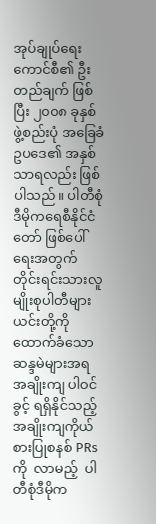အုပ်ချုပ်ရေးကောင်စီ၏ ဦးတည်ချက် ဖြစ်ပြီး ၂၀၀၈ ခုနှစ် ဖွဲ့စည်းပုံ အခြေခံဥပဒေ၏ အနှစ်သာရလည်း ဖြစ်ပါသည်။ ပါတီစုံဒီမိုကရေစီနိုင်ငံတော် ဖြစ်ပေါ်ရေးအတွက် တိုင်းရင်းသားလူမျိုးစုပါတီများ ယင်းတို့ကို ထောက်ခံသော ဆန္ဒမဲများအရ အချိုးကျ ပါဝင်ခွင့် ရရှိနိုင်သည့် အချိုးကျကိုယ်စားပြုစနစ် PRs ကို  လာမည့်  ပါတီစုံဒီမိုက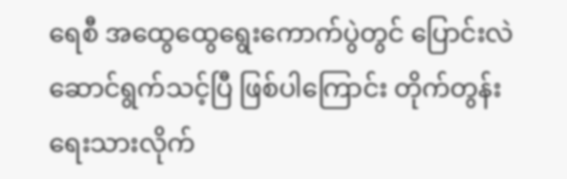ရေစီ အထွေထွေရွေးကောက်ပွဲတွင် ပြောင်းလဲဆောင်ရွက်သင့်ပြီ ဖြစ်ပါကြောင်း တိုက်တွန်း ရေးသားလိုက်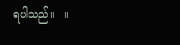ရပါသည်။   ။